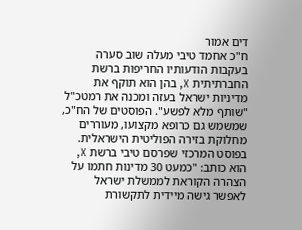דים אמור
ח"כ אחמד טיבי מעלה שוב סערה בעקבות הודעותיו החריפות ברשת החברתיתית X, בהן הוא תוקף את מדיניות ישראל בעזה ומכנה את רמטכ"ל "שותף מלא לפשע". הפוסטים של הח"כ, שמשמש גם כרופא מקצועו, מעוררים מחלוקת בזירה הפוליטית הישראלית.
בפוסט המרכזי שפרסם טיבי ברשת X, הוא כותב: "כמעט 30 מדינות חתמו על הצהרה הקוראת לממשלת ישראל לאפשר גישה מיידית לתקשורת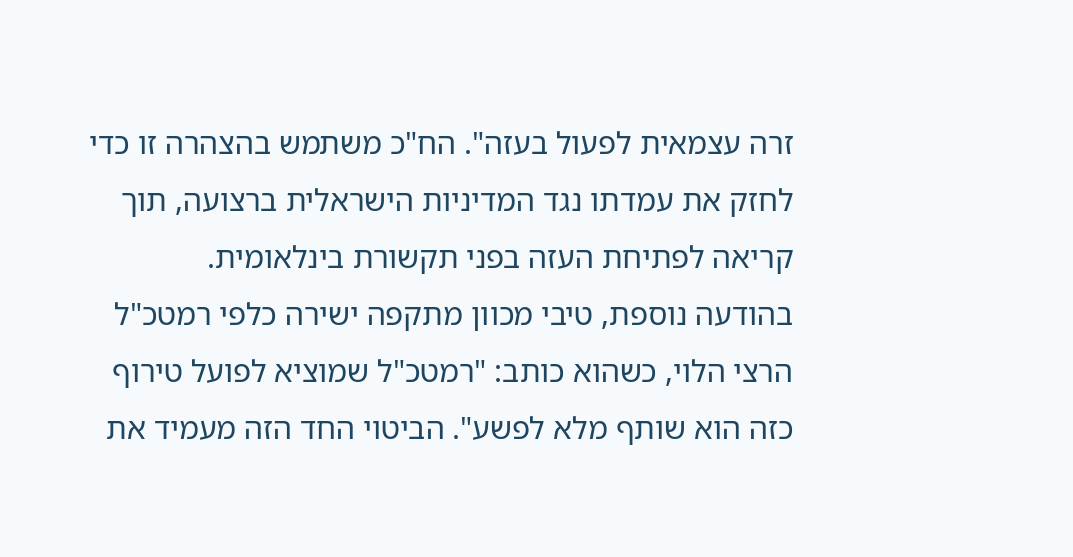זרה עצמאית לפעול בעזה". הח"כ משתמש בהצהרה זו כדי לחזק את עמדתו נגד המדיניות הישראלית ברצועה, תוך קריאה לפתיחת העזה בפני תקשורת בינלאומית.
בהודעה נוספת, טיבי מכוון מתקפה ישירה כלפי רמטכ"ל הרצי הלוי, כשהוא כותב: "רמטכ"ל שמוציא לפועל טירוף כזה הוא שותף מלא לפשע". הביטוי החד הזה מעמיד את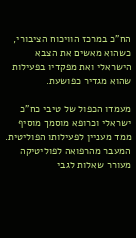הח"כ במרכז הוויכוח הציבורי, כשהוא מאשים את הצבא הישראלי ואת מפקדיו בפעילות שהוא מגדיר כפושעת.

מעמדו הכפול של טיבי כח"כ ישראלי וכרופא מוסמך מוסיף ממד מעניין לפעילותו הפוליטית. המעבר מהרפואה לפוליטיקה מעורר שאלות לגבי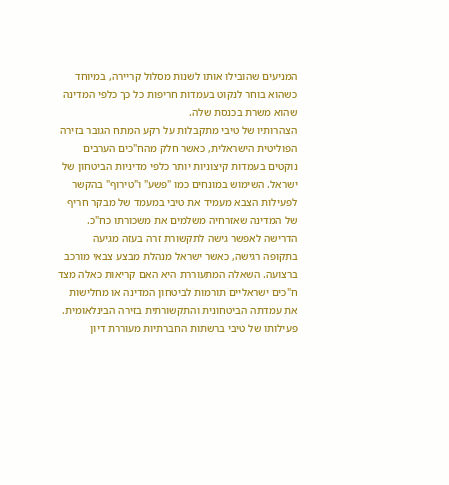המניעים שהובילו אותו לשנות מסלול קריירה, במיוחד כשהוא בוחר לנקוט בעמדות חריפות כל כך כלפי המדינה שהוא משרת בכנסת שלה.
הצהרותיו של טיבי מתקבלות על רקע המתח הגובר בזירה הפוליטית הישראלית, כאשר חלק מהח"כים הערבים נוקטים בעמדות קיצוניות יותר כלפי מדיניות הביטחון של ישראל. השימוש במונחים כמו "פשע" ו"טירוף" בהקשר לפעילות הצבא מעמיד את טיבי במעמד של מבקר חריף של המדינה שאזרחיה משלמים את משכורתו כח"כ.
הדרישה לאפשר גישה לתקשורת זרה בעזה מגיעה בתקופה רגישה, כאשר ישראל מנהלת מבצע צבאי מורכב ברצועה. השאלה המתעוררת היא האם קריאות כאלה מצד ח"כים ישראליים תורמות לביטחון המדינה או מחלישות את עמדתה הביטחונית והתקשורתית בזירה הבינלאומית.
פעילותו של טיבי ברשתות החברתיות מעוררת דיון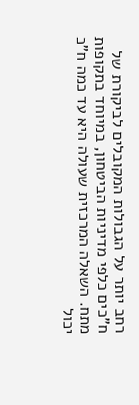רחב יותר על הגבולות המקובלים לביקורת של ח"כים כלפי מדיניות הביטחון, במיוחד בתקופות מתח. השאלה המרכזית שעולה היא עד כמה ח"כ יכול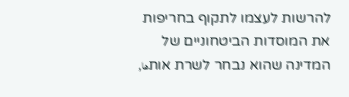להרשות לעצמו לתקוף בחריפות את המוסדות הביטחוניים של המדינה שהוא נבחר לשרת אותها,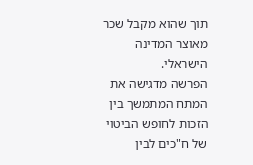תוך שהוא מקבל שכר מאוצר המדינה הישראלי.
הפרשה מדגישה את המתח המתמשך בין הזכות לחופש הביטוי של ח"כים לבין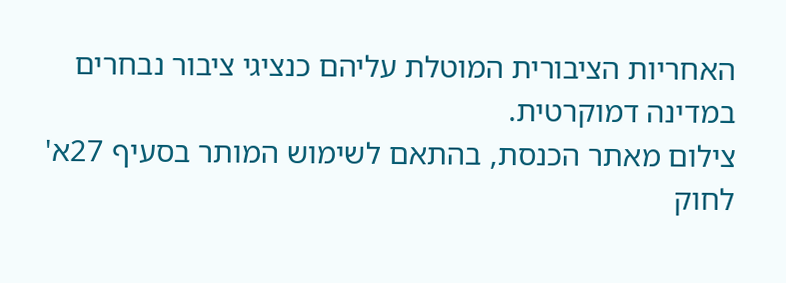האחריות הציבורית המוטלת עליהם כנציגי ציבור נבחרים במדינה דמוקרטית.
צילום מאתר הכנסת, בהתאם לשימוש המותר בסעיף 27א' לחוק